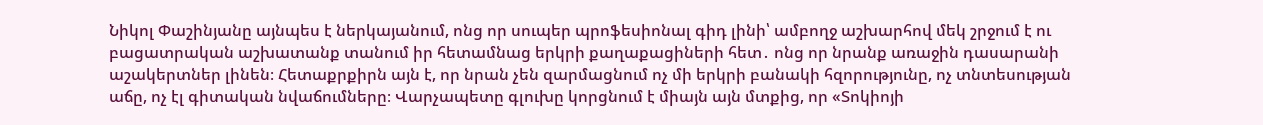Նիկոլ Փաշինյանը այնպես է ներկայանում, ոնց որ սուպեր պրոֆեսիոնալ գիդ լինի՝ ամբողջ աշխարհով մեկ շրջում է ու բացատրական աշխատանք տանում իր հետամնաց երկրի քաղաքացիների հետ․ ոնց որ նրանք առաջին դասարանի աշակերտներ լինեն։ Հետաքրքիրն այն է, որ նրան չեն զարմացնում ոչ մի երկրի բանակի հզորությունը, ոչ տնտեսության աճը, ոչ էլ գիտական նվաճումները։ Վարչապետը գլուխը կորցնում է միայն այն մտքից, որ «Տոկիոյի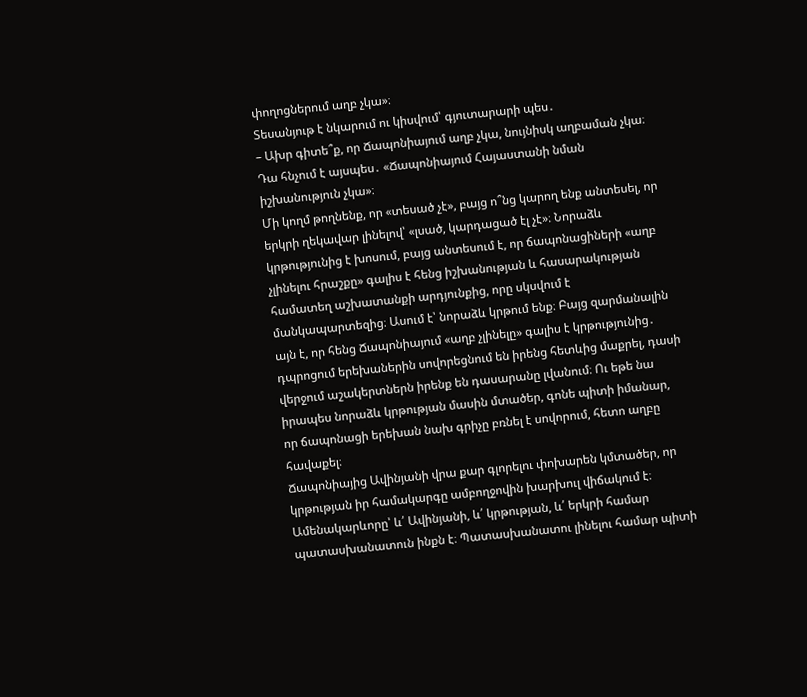փողոցներում աղբ չկա»։
Տեսանյութ է նկարում ու կիսվում՝ գյուտարարի պես․
– Ախր գիտե՞ք, որ Ճապոնիայում աղբ չկա, նույնիսկ աղբաման չկա։
Դա հնչում է այսպես․ «Ճապոնիայում Հայաստանի նման իշխանություն չկա»։
Մի կողմ թողնենք, որ «տեսած չէ», բայց ո՞նց կարող ենք անտեսել, որ երկրի ղեկավար լինելով՝ «լսած, կարդացած էլ չէ»։ Նորաձև կրթությունից է խոսում, բայց անտեսում է, որ ճապոնացիների «աղբ չլինելու հրաշքը» գալիս է հենց իշխանության և հասարակության համատեղ աշխատանքի արդյունքից, որը սկսվում է մանկապարտեզից։ Ասում է՝ նորաձև կրթում ենք։ Բայց զարմանալին այն է, որ հենց Ճապոնիայում «աղբ չլինելը» գալիս է կրթությունից․ դպրոցում երեխաներին սովորեցնում են իրենց հետևից մաքրել, դասի վերջում աշակերտներն իրենք են դասարանը լվանում։ Ու եթե նա իրապես նորաձև կրթության մասին մտածեր, գոնե պիտի իմանար, որ ճապոնացի երեխան նախ գրիչը բռնել է սովորում, հետո աղբը հավաքել։
Ճապոնիայից Ավինյանի վրա քար գլորելու փոխարեն կմտածեր, որ կրթության իր համակարգը ամբողջովին խարխուլ վիճակում է։ Ամենակարևորը՝ և՛ Ավինյանի, և՛ կրթության, և՛ երկրի համար պատասխանատուն ինքն է։ Պատասխանատու լինելու համար պիտի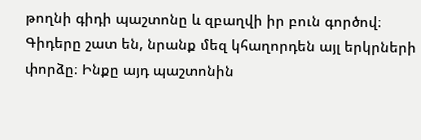թողնի գիդի պաշտոնը և զբաղվի իր բուն գործով։ Գիդերը շատ են, նրանք մեզ կհաղորդեն այլ երկրների փորձը։ Ինքը այդ պաշտոնին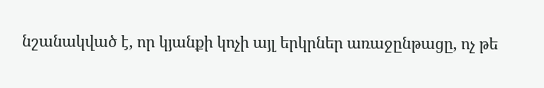նշանակված է, որ կյանքի կոչի այլ երկրներ առաջընթացը, ոչ թե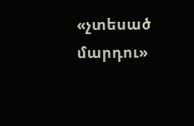«չտեսած մարդու»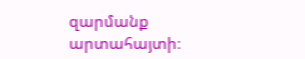զարմանք արտահայտի։